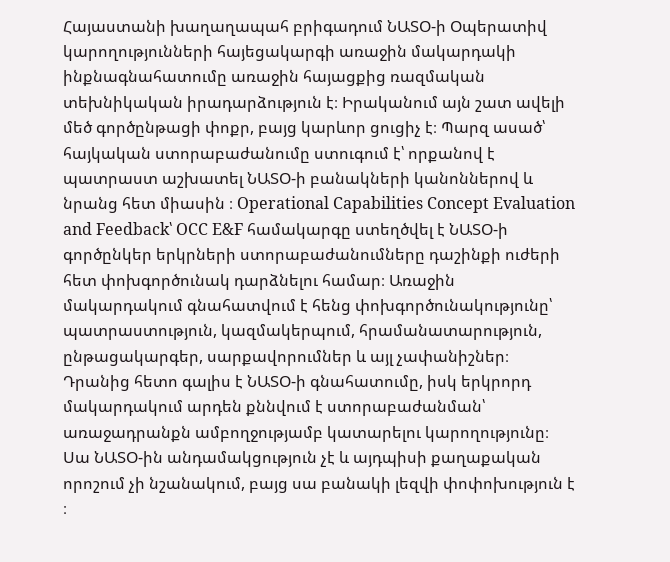Հայաստանի խաղաղապահ բրիգադում ՆԱՏՕ-ի Օպերատիվ կարողությունների հայեցակարգի առաջին մակարդակի ինքնագնահատումը առաջին հայացքից ռազմական տեխնիկական իրադարձություն է։ Իրականում այն շատ ավելի մեծ գործընթացի փոքր, բայց կարևոր ցուցիչ է։ Պարզ ասած՝ հայկական ստորաբաժանումը ստուգում է՝ որքանով է պատրաստ աշխատել ՆԱՏՕ-ի բանակների կանոններով և նրանց հետ միասին ։ Operational Capabilities Concept Evaluation and Feedback՝ OCC E&F համակարգը ստեղծվել է ՆԱՏՕ-ի գործընկեր երկրների ստորաբաժանումները դաշինքի ուժերի հետ փոխգործունակ դարձնելու համար։ Առաջին մակարդակում գնահատվում է հենց փոխգործունակությունը՝ պատրաստություն, կազմակերպում, հրամանատարություն, ընթացակարգեր, սարքավորումներ և այլ չափանիշներ։ Դրանից հետո գալիս է ՆԱՏՕ-ի գնահատումը, իսկ երկրորդ մակարդակում արդեն քննվում է ստորաբաժանման՝ առաջադրանքն ամբողջությամբ կատարելու կարողությունը։ Սա ՆԱՏՕ-ին անդամակցություն չէ և այդպիսի քաղաքական որոշում չի նշանակում, բայց սա բանակի լեզվի փոփոխություն է ։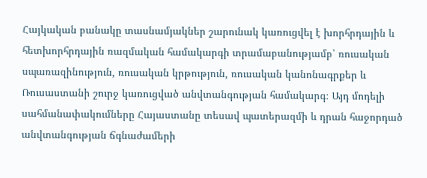Հայկական բանակը տասնամյակներ շարունակ կառուցվել է խորհրդային և հետխորհրդային ռազմական համակարգի տրամաբանությամբ՝ ռուսական սպառազինություն, ռուսական կրթություն, ռուսական կանոնագրքեր և Ռուսաստանի շուրջ կառուցված անվտանգության համակարգ։ Այդ մոդելի սահմանափակումները Հայաստանը տեսավ պատերազմի և դրան հաջորդած անվտանգության ճգնաժամերի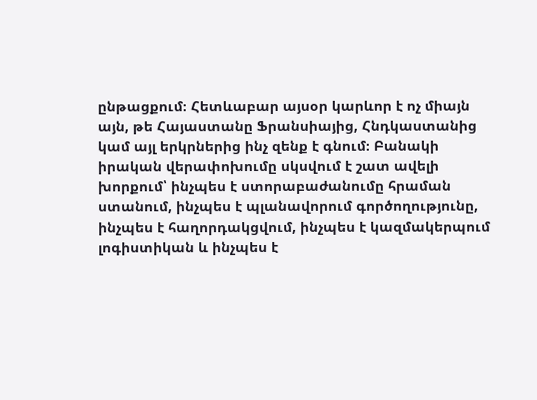ընթացքում։ Հետևաբար այսօր կարևոր է ոչ միայն այն, թե Հայաստանը Ֆրանսիայից, Հնդկաստանից կամ այլ երկրներից ինչ զենք է գնում։ Բանակի իրական վերափոխումը սկսվում է շատ ավելի խորքում՝ ինչպես է ստորաբաժանումը հրաման ստանում, ինչպես է պլանավորում գործողությունը, ինչպես է հաղորդակցվում, ինչպես է կազմակերպում լոգիստիկան և ինչպես է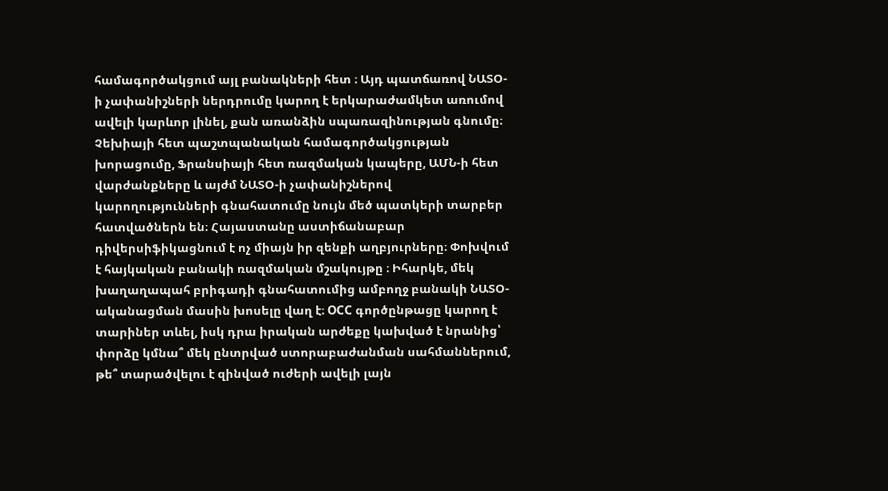համագործակցում այլ բանակների հետ ։ Այդ պատճառով ՆԱՏՕ-ի չափանիշների ներդրումը կարող է երկարաժամկետ առումով ավելի կարևոր լինել, քան առանձին սպառազինության գնումը։ Չեխիայի հետ պաշտպանական համագործակցության խորացումը, Ֆրանսիայի հետ ռազմական կապերը, ԱՄՆ-ի հետ վարժանքները և այժմ ՆԱՏՕ-ի չափանիշներով կարողությունների գնահատումը նույն մեծ պատկերի տարբեր հատվածներն են։ Հայաստանը աստիճանաբար դիվերսիֆիկացնում է ոչ միայն իր զենքի աղբյուրները։ Փոխվում է հայկական բանակի ռազմական մշակույթը ։ Իհարկե, մեկ խաղաղապահ բրիգադի գնահատումից ամբողջ բանակի ՆԱՏՕ-ականացման մասին խոսելը վաղ է։ OCC գործընթացը կարող է տարիներ տևել, իսկ դրա իրական արժեքը կախված է նրանից՝ փորձը կմնա՞ մեկ ընտրված ստորաբաժանման սահմաններում, թե՞ տարածվելու է զինված ուժերի ավելի լայն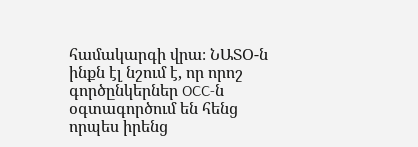համակարգի վրա։ ՆԱՏՕ-ն ինքն էլ նշում է, որ որոշ գործընկերներ OCC-ն օգտագործում են հենց որպես իրենց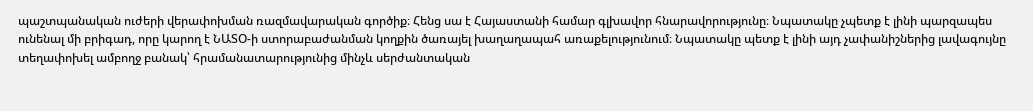պաշտպանական ուժերի վերափոխման ռազմավարական գործիք։ Հենց սա է Հայաստանի համար գլխավոր հնարավորությունը։ Նպատակը չպետք է լինի պարզապես ունենալ մի բրիգադ, որը կարող է ՆԱՏՕ-ի ստորաբաժանման կողքին ծառայել խաղաղապահ առաքելությունում։ Նպատակը պետք է լինի այդ չափանիշներից լավագույնը տեղափոխել ամբողջ բանակ՝ հրամանատարությունից մինչև սերժանտական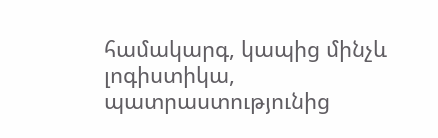համակարգ, կապից մինչև լոգիստիկա, պատրաստությունից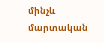մինչև մարտական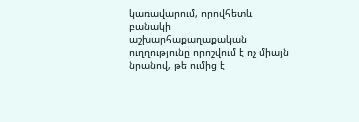կառավարում, որովհետև բանակի աշխարհաքաղաքական ուղղությունը որոշվում է ոչ միայն նրանով, թե ումից է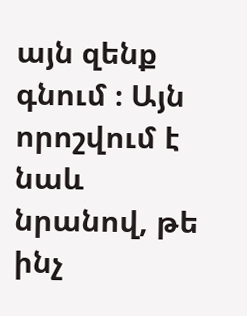այն զենք գնում ։ Այն որոշվում է նաև նրանով, թե ինչ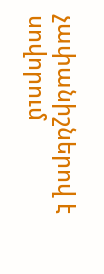չափանիշներով է սովորում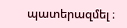պատերազմել ։